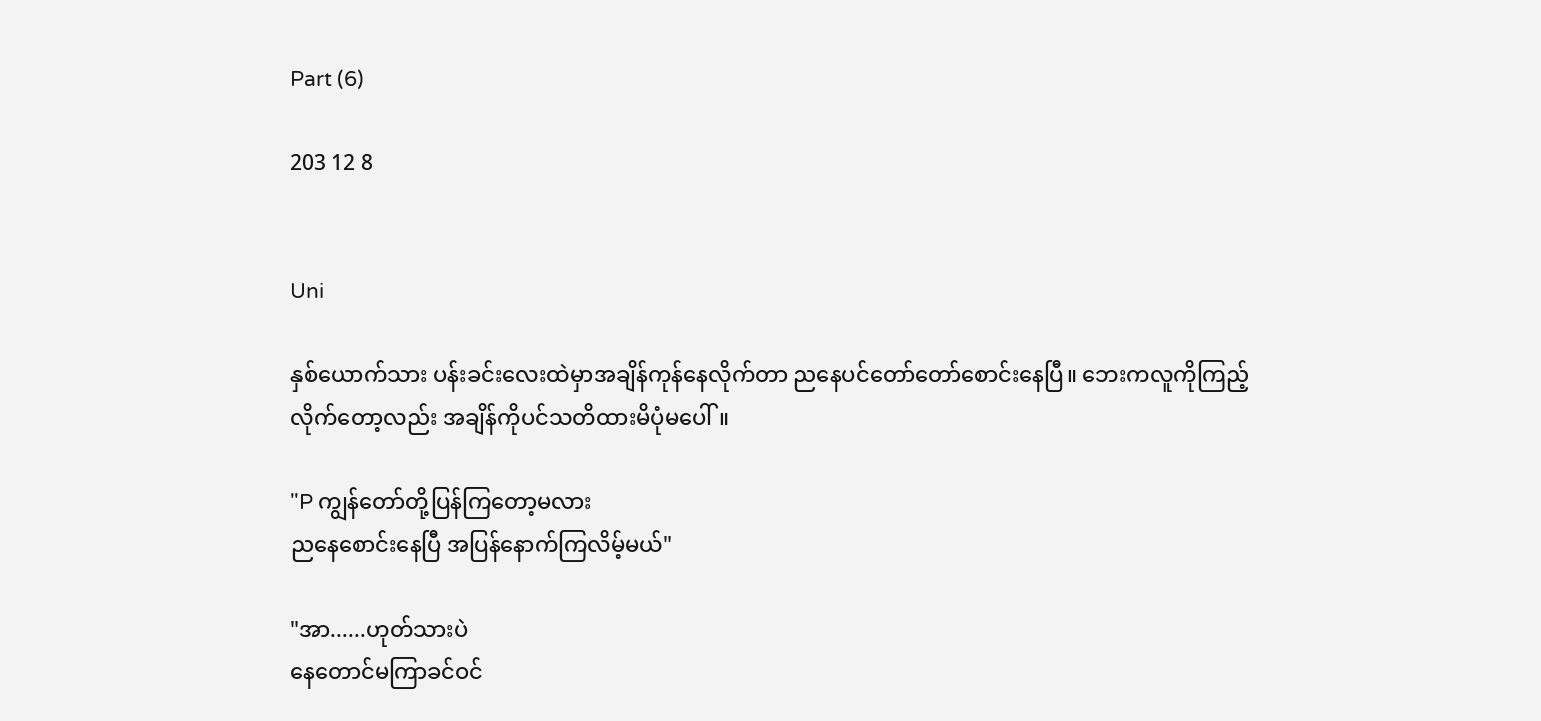Part (6)

203 12 8


Uni

နှစ်ယောက်သား ပန်းခင်းလေးထဲမှာအချိန်ကုန်နေလိုက်တာ ညနေပင်တော်တော်စောင်းနေပြီ။ ဘေးကလူကိုကြည့်လိုက်တော့လည်း အချိန်ကိုပင်သတိထားမိပုံမပေါ်။

"P ကျွန်တော်တို့ပြန်ကြတော့မလား
ညနေစောင်းနေပြီ အပြန်နောက်ကြလိမ့်မယ်"

"အာ......ဟုတ်သားပဲ
နေတောင်မကြာခင်ဝင်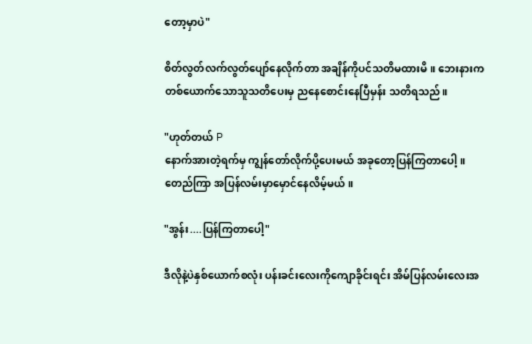တော့မှာပဲ"

စိတ်လွတ်လက်လွတ်ပျော်နေလိုက်တာ အချိန်ကိုပင်သတိမထားမိ။ ဘေးနားက တစ်ယောက်သောသူသတိပေးမှ ညနေစောင်းနေပြီမှန်း သတိရသည်။

"ဟုတ်တယ် P
နောက်အားတဲ့ရက်မှ ကျွန်တော်လိုက်ပို့ပေးမယ် အခုတော့ပြန်ကြတာပေါ့။ တေည်ကြာ အပြန်လမ်းမှာမှောင်နေလိမ့်မယ်။

"အွန်း....ပြန်ကြတာပေါ့"

ဒီလိုနဲ့ပဲနှစ်ယောက်စလုံး ပန်းခင်းလေးကိုကျောခိုင်းရင်း အိမ်ပြန်လမ်းလေးအ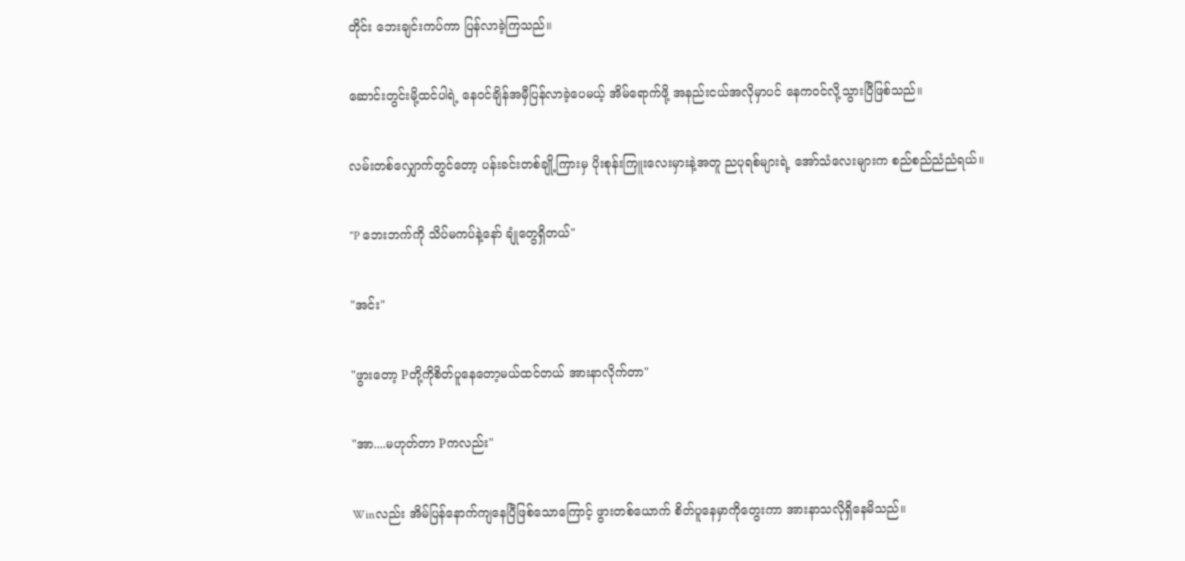တိုင်း ဘေးချင်းကပ်ကာ ပြန်လာခဲ့ကြသည်။

ဆောင်းတွင်းမို့ထင်ပါရဲ့ နေဝင်ချိန်အမှီပြန်လာခဲ့ပေမယ့် အိမ်ရောက်ဖို့ အနည်းငယ်အလိုမှာပင် နေကဝင်လို့သွားပြီဖြစ်သည်။

လမ်းတစ်လျှောက်တွင်တော့ ပန်းခင်းတစ်ချို့ကြားမှ ပိုးစုန်းကြူးလေးမှားနဲ့အတူ ညပုရစ်များရဲ့ အော်သံလေးများက စည်စည်ညံညံရယ်။

"P ဘေးဘက်ကို သိပ်မကပ်နဲ့နော် ချုံတွေရှိတယ်"

"အင်း"

"ဖွားတော့ Pတို့ကိုစိတ်ပူနေတော့မယ်ထင်တယ် အားနာလိုက်တာ"

"အာ....မဟုတ်တာ Pကလည်း"

Winလည်း အိမ်ပြန်နောက်ကျနေပြီဖြစ်သောကြောင့် ဖွားတစ်ယောက် စိတ်ပူနေမှာကိုတွေးကာ အားနာသလိုရှိနေမိသည်။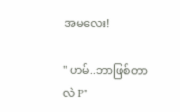အမလေး!

" ဟမ်..ဘာဖြစ်တာလဲ P"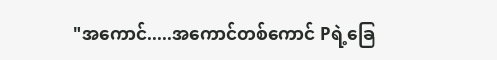"အကောင်.....အကောင်တစ်ကောင် Pရဲ့ခြေ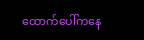ထောက်ပေါ်ကနေ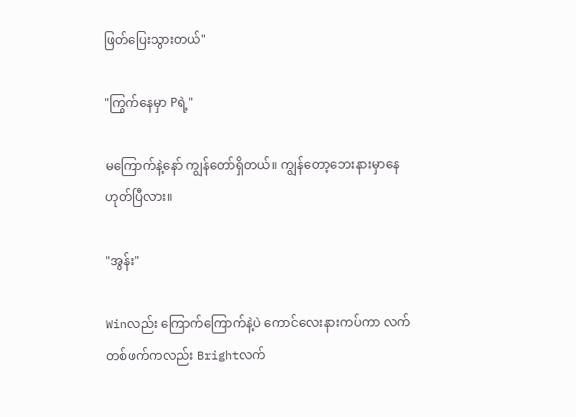ဖြတ်ပြေးသွားတယ်"

"ကြွက်နေမှာ Pရဲ့"

မကြောက်နဲ့နော် ကျွန်တော်ရှိတယ်။ ကျွန်တော့ဘေးနားမှာနေ ဟုတ်ပြီလား။

"အွန်း"

Winလည်း ကြောက်ကြောက်နဲ့ပဲ ကောင်လေးနားကပ်ကာ လက်တစ်ဖက်ကလည်း Brightလက်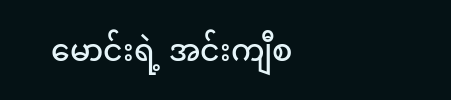မောင်းရဲ့ အင်းကျီစ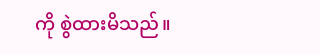ကို စွဲထားမိသည်။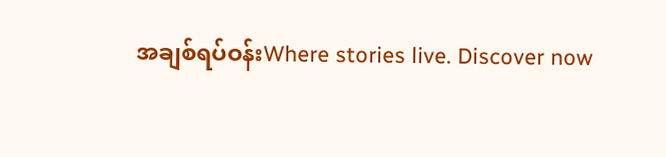အချစ်ရပ်ဝန်းWhere stories live. Discover now